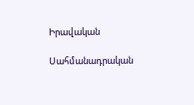Իրավական

Սահմանադրական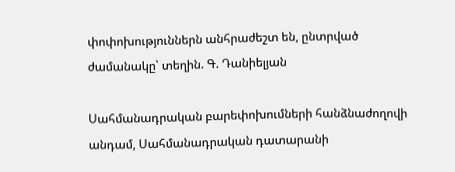փոփոխություններն անհրաժեշտ են, ընտրված ժամանակը՝ տեղին. Գ. Դանիելյան

Սահմանադրական բարեփոխումների հանձնաժողովի անդամ, Սահմանադրական դատարանի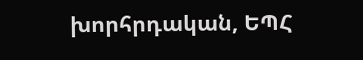խորհրդական, ԵՊՀ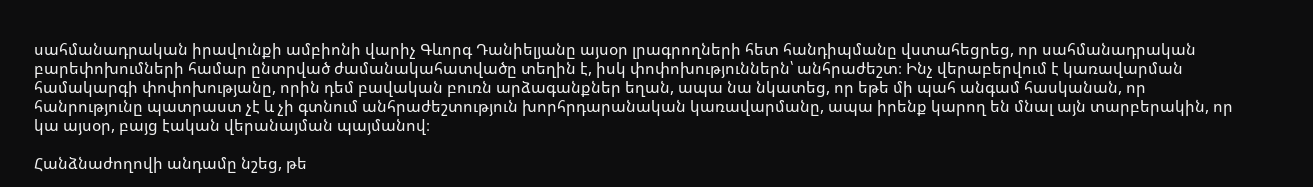սահմանադրական իրավունքի ամբիոնի վարիչ Գևորգ Դանիելյանը այսօր լրագրողների հետ հանդիպմանը վստահեցրեց, որ սահմանադրական բարեփոխումների համար ընտրված ժամանակահատվածը տեղին է, իսկ փոփոխություններն՝ անհրաժեշտ։ Ինչ վերաբերվում է կառավարման համակարգի փոփոխությանը, որին դեմ բավական բուռն արձագանքներ եղան, ապա նա նկատեց, որ եթե մի պահ անգամ հասկանան, որ հանրությունը պատրաստ չէ և չի գտնում անհրաժեշտություն խորհրդարանական կառավարմանը, ապա իրենք կարող են մնալ այն տարբերակին, որ կա այսօր, բայց էական վերանայման պայմանով։

Հանձնաժողովի անդամը նշեց, թե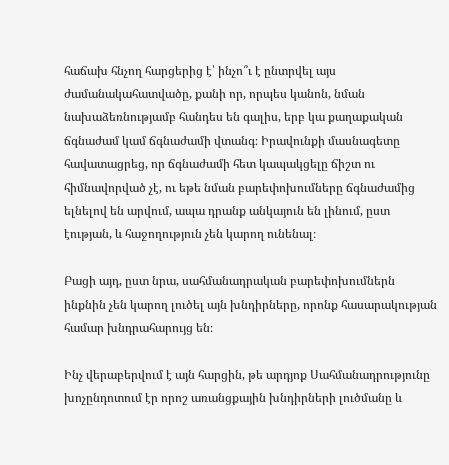հաճախ հնչող հարցերից է՝ ինչո՞ւ է ընտրվել այս ժամանակահատվածը, քանի որ, որպես կանոն, նման նախաձեռնությամբ հանդես են գալիս, երբ կա քաղաքական ճգնաժամ կամ ճգնաժամի վտանգ։ Իրավունքի մասնագետը հավատացրեց, որ ճգնաժամի հետ կապակցելը ճիշտ ու հիմնավորված չէ, ու եթե նման բարեփոխումները ճգնաժամից ելնելով են արվում, ապա դրանք անկայուն են լինում, ըստ էության, և հաջողություն չեն կարող ունենալ։

Բացի այդ, ըստ նրա, սահմանադրական բարեփոխումներն ինքնին չեն կարող լուծել այն խնդիրները, որոնք հասարակության համար խնդրահարույց են։

Ինչ վերաբերվում է այն հարցին, թե արդյոք Սահմանադրությունը խոչընդոտում էր որոշ առանցքային խնդիրների լուծմանը և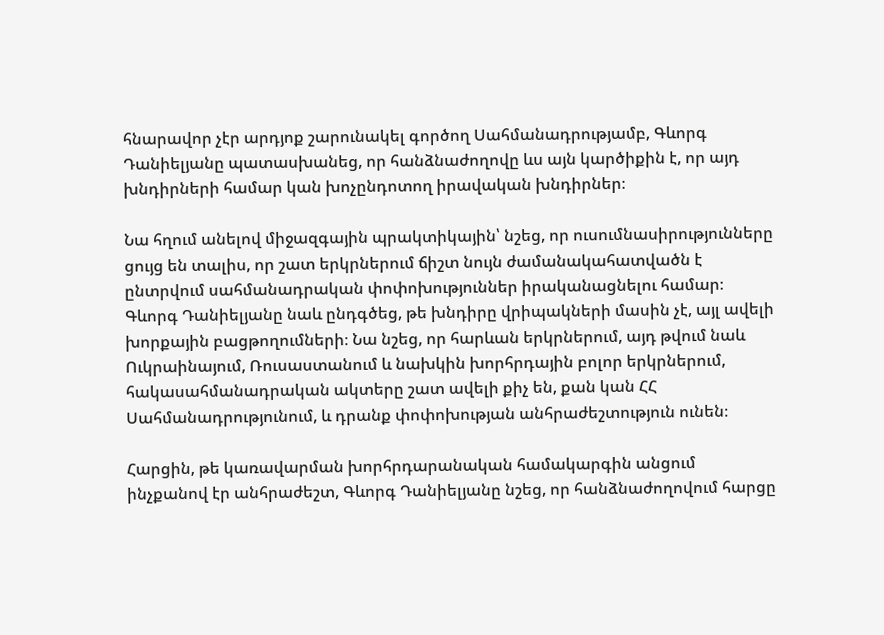հնարավոր չէր արդյոք շարունակել գործող Սահմանադրությամբ, Գևորգ Դանիելյանը պատասխանեց, որ հանձնաժողովը ևս այն կարծիքին է, որ այդ խնդիրների համար կան խոչընդոտող իրավական խնդիրներ։

Նա հղում անելով միջազգային պրակտիկային՝ նշեց, որ ուսումնասիրությունները ցույց են տալիս, որ շատ երկրներում ճիշտ նույն ժամանակահատվածն է ընտրվում սահմանադրական փոփոխություններ իրականացնելու համար։ Գևորգ Դանիելյանը նաև ընդգծեց, թե խնդիրը վրիպակների մասին չէ, այլ ավելի խորքային բացթողումների։ Նա նշեց, որ հարևան երկրներում, այդ թվում նաև Ուկրաինայում, Ռուսաստանում և նախկին խորհրդային բոլոր երկրներում, հակասահմանադրական ակտերը շատ ավելի քիչ են, քան կան ՀՀ Սահմանադրությունում, և դրանք փոփոխության անհրաժեշտություն ունեն։

Հարցին, թե կառավարման խորհրդարանական համակարգին անցում ինչքանով էր անհրաժեշտ, Գևորգ Դանիելյանը նշեց, որ հանձնաժողովում հարցը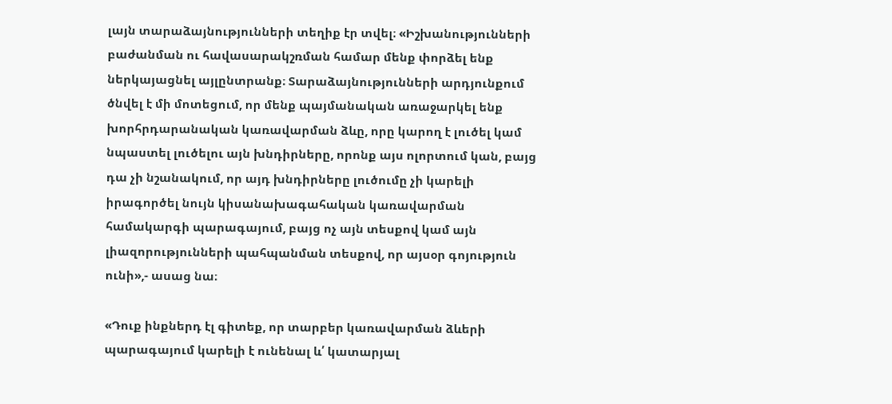լայն տարաձայնությունների տեղիք էր տվել։ «Իշխանությունների բաժանման ու հավասարակշռման համար մենք փորձել ենք ներկայացնել այլընտրանք։ Տարաձայնությունների արդյունքում ծնվել է մի մոտեցում, որ մենք պայմանական առաջարկել ենք խորհրդարանական կառավարման ձևը, որը կարող է լուծել կամ նպաստել լուծելու այն խնդիրները, որոնք այս ոլորտում կան, բայց դա չի նշանակում, որ այդ խնդիրները լուծումը չի կարելի իրագործել նույն կիսանախագահական կառավարման համակարգի պարագայում, բայց ոչ այն տեսքով կամ այն լիազորությունների պահպանման տեսքով, որ այսօր գոյություն ունի»,- ասաց նա։

«Դուք ինքներդ էլ գիտեք, որ տարբեր կառավարման ձևերի պարագայում կարելի է ունենալ և՛ կատարյալ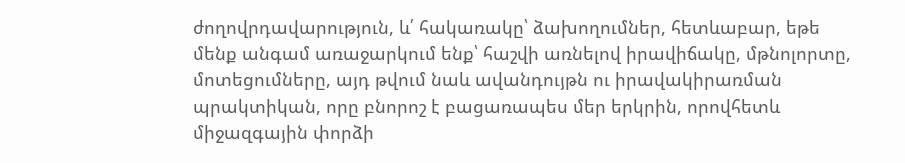ժողովրդավարություն, և՛ հակառակը՝ ձախողումներ, հետևաբար, եթե մենք անգամ առաջարկում ենք՝ հաշվի առնելով իրավիճակը, մթնոլորտը, մոտեցումները, այդ թվում նաև ավանդույթն ու իրավակիրառման պրակտիկան, որը բնորոշ է բացառապես մեր երկրին, որովհետև միջազգային փորձի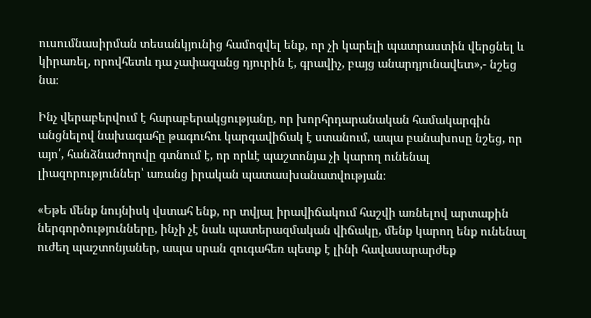ուսումնասիրման տեսանկյունից համոզվել ենք, որ չի կարելի պատրաստին վերցնել և կիրառել, որովհետև դա չափազանց դյուրին է, գրավիչ, բայց անարդյունավետ»,- նշեց նա։

Ինչ վերաբերվում է հարաբերակցությանը, որ խորհրդարանական համակարգին անցնելով նախագահը թագուհու կարգավիճակ է ստանում, ապա բանախոսը նշեց, որ այո՛, հանձնաժողովը գտնում է, որ որևէ պաշտոնյա չի կարող ունենալ լիազորություններ՝ առանց իրական պատասխանատվության։

«Եթե մենք նույնիսկ վստահ ենք, որ տվյալ իրավիճակում հաշվի առնելով արտաքին ներգործությունները, ինչի չէ նաև պատերազմական վիճակը, մենք կարող ենք ունենալ ուժեղ պաշտոնյաներ, ապա սրան զուգահեռ պետք է լինի հավասարարժեք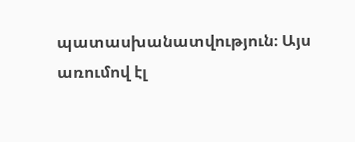պատասխանատվություն։ Այս առումով էլ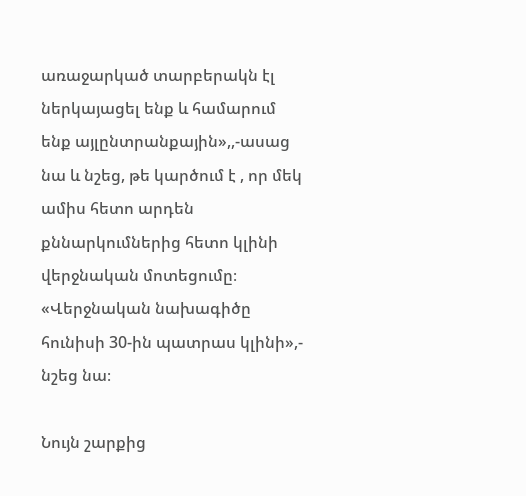առաջարկած տարբերակն էլ ներկայացել ենք և համարում ենք այլընտրանքային»,,-ասաց նա և նշեց, թե կարծում է , որ մեկ ամիս հետո արդեն քննարկումներից հետո կլինի վերջնական մոտեցումը։ «Վերջնական նախագիծը հունիսի 30-ին պատրաս կլինի»,- նշեց նա։

Նույն շարքից